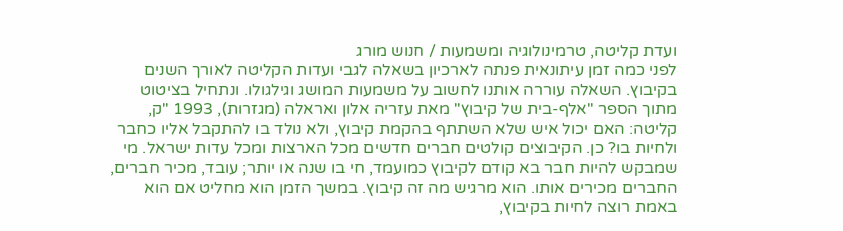ועדת קליטה, טרמינולוגיה ומשמעות / חנוש מורג
לפני כמה זמן עיתונאית פנתה לארכיון בשאלה לגבי ועדות הקליטה לאורך השנים בקיבוץ. השאלה עוררה אותנו לחשוב על משמעות המושג וגילגולו. ונתחיל בציטוט מתוך הספר "אלף-בית של קיבוץ" מאת עזריה אלון ואראלה (מגזרות), 1993 "ק, קליטה: האם יכול איש שלא השתתף בהקמת קיבוץ, ולא נולד בו להתקבל אליו כחבר ולחיות בו? כן. הקיבוצים קולטים חברים חדשים מכל הארצות ומכל עדות ישראל. מי שמבקש להיות חבר בא קודם לקיבוץ כמועמד, חי בו שנה או יותר; עובד, מכיר חברים, החברים מכירים אותו. הוא מרגיש מה זה קיבוץ. במשך הזמן הוא מחליט אם הוא באמת רוצה לחיות בקיבוץ,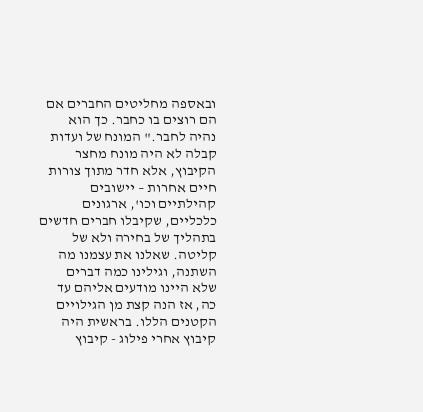ובאספה מחליטים החברים אם הם רוצים בו כחבר. כך הוא נהיה לחבר." המונח של ועדות קבלה לא היה מונח מחצר הקיבוץ, אלא חדר מתוך צורות חיים אחרות – יישובים קהילתיים וכו', ארגונים כלכליים, שקיבלו חברים חדשים בתהליך של בחירה ולא של קליטה. שאלנו את עצמנו מה השתנה, וגילינו כמה דברים שלא היינו מודעים אליהם עד כה, אז הנה קצת מן הגילויים הקטנים הללו. בראשית היה קיבוץ אחרי פילוג - קיבוץ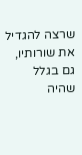שרצה להגדיל את שורותיו, גם בגלל שהיה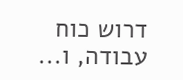דרוש כוח עבודה, ו...